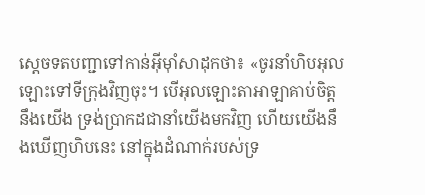ស្តេចទតបញ្ជាទៅកាន់អ៊ីមុាំសាដុកថា៖ «ចូរនាំហិបអុលឡោះទៅទីក្រុងវិញចុះ។ បើអុលឡោះតាអាឡាគាប់ចិត្តនឹងយើង ទ្រង់ប្រាកដជានាំយើងមកវិញ ហើយយើងនឹងឃើញហិបនេះ នៅក្នុងដំណាក់របស់ទ្រ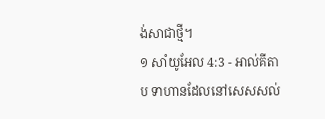ង់សាជាថ្មី។
១ សាំយូអែល 4:3 - អាល់គីតាប ទាហានដែលនៅសេសសល់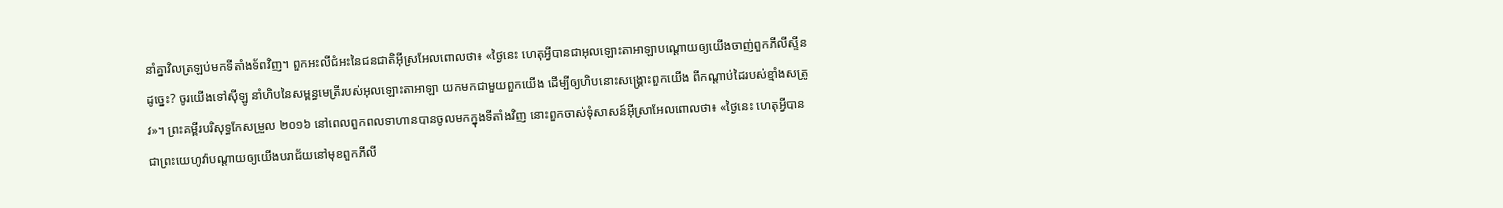នាំគ្នាវិលត្រឡប់មកទីតាំងទ័ពវិញ។ ពួកអះលីជំអះនៃជនជាតិអ៊ីស្រអែលពោលថា៖ «ថ្ងៃនេះ ហេតុអ្វីបានជាអុលឡោះតាអាឡាបណ្តោយឲ្យយើងចាញ់ពួកភីលីស្ទីនដូច្នេះ? ចូរយើងទៅស៊ីឡូ នាំហិបនៃសម្ពន្ធមេត្រីរបស់អុលឡោះតាអាឡា យកមកជាមួយពួកយើង ដើម្បីឲ្យហិបនោះសង្គ្រោះពួកយើង ពីកណ្តាប់ដៃរបស់ខ្មាំងសត្រូវ»។ ព្រះគម្ពីរបរិសុទ្ធកែសម្រួល ២០១៦ នៅពេលពួកពលទាហានបានចូលមកក្នុងទីតាំងវិញ នោះពួកចាស់ទុំសាសន៍អ៊ីស្រាអែលពោលថា៖ «ថ្ងៃនេះ ហេតុអ្វីបានជាព្រះយេហូវ៉ាបណ្ដាយឲ្យយើងបរាជ័យនៅមុខពួកភីលី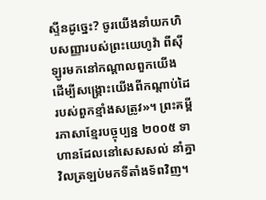ស្ទីនដូច្នេះ? ចូរយើងនាំយកហិបសញ្ញារបស់ព្រះយេហូវ៉ា ពីស៊ីឡូរមកនៅកណ្ដាលពួកយើង ដើម្បីសង្គ្រោះយើងពីកណ្ដាប់ដៃរបស់ពួកខ្មាំងសត្រូវ»។ ព្រះគម្ពីរភាសាខ្មែរបច្ចុប្បន្ន ២០០៥ ទាហានដែលនៅសេសសល់ នាំគ្នាវិលត្រឡប់មកទីតាំងទ័ពវិញ។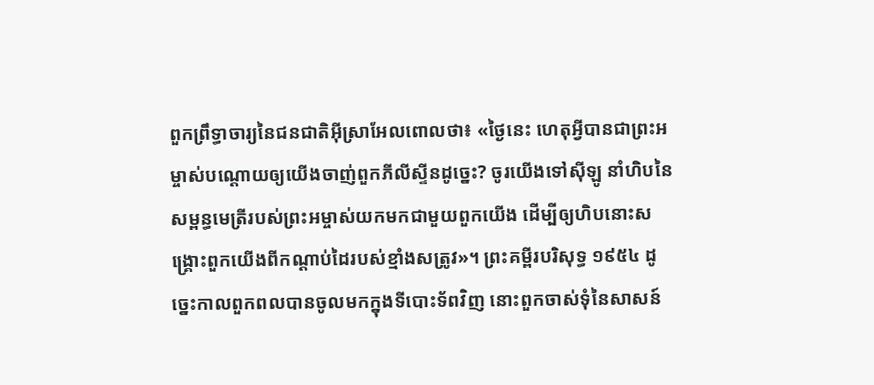ពួកព្រឹទ្ធាចារ្យនៃជនជាតិអ៊ីស្រាអែលពោលថា៖ «ថ្ងៃនេះ ហេតុអ្វីបានជាព្រះអម្ចាស់បណ្ដោយឲ្យយើងចាញ់ពួកភីលីស្ទីនដូច្នេះ? ចូរយើងទៅស៊ីឡូ នាំហិបនៃសម្ពន្ធមេត្រីរបស់ព្រះអម្ចាស់យកមកជាមួយពួកយើង ដើម្បីឲ្យហិបនោះសង្គ្រោះពួកយើងពីកណ្ដាប់ដៃរបស់ខ្មាំងសត្រូវ»។ ព្រះគម្ពីរបរិសុទ្ធ ១៩៥៤ ដូច្នេះកាលពួកពលបានចូលមកក្នុងទីបោះទ័ពវិញ នោះពួកចាស់ទុំនៃសាសន៍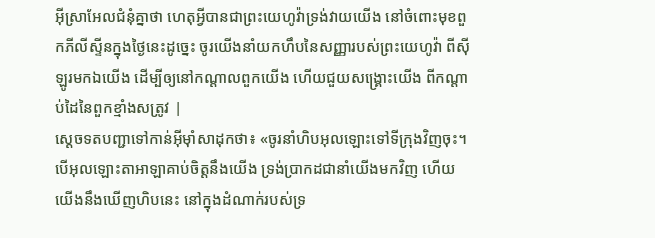អ៊ីស្រាអែលជំនុំគ្នាថា ហេតុអ្វីបានជាព្រះយេហូវ៉ាទ្រង់វាយយើង នៅចំពោះមុខពួកភីលីស្ទីនក្នុងថ្ងៃនេះដូច្នេះ ចូរយើងនាំយកហឹបនៃសញ្ញារបស់ព្រះយេហូវ៉ា ពីស៊ីឡូរមកឯយើង ដើម្បីឲ្យនៅកណ្តាលពួកយើង ហើយជួយសង្គ្រោះយើង ពីកណ្តាប់ដៃនៃពួកខ្មាំងសត្រូវ |
ស្តេចទតបញ្ជាទៅកាន់អ៊ីមុាំសាដុកថា៖ «ចូរនាំហិបអុលឡោះទៅទីក្រុងវិញចុះ។ បើអុលឡោះតាអាឡាគាប់ចិត្តនឹងយើង ទ្រង់ប្រាកដជានាំយើងមកវិញ ហើយយើងនឹងឃើញហិបនេះ នៅក្នុងដំណាក់របស់ទ្រ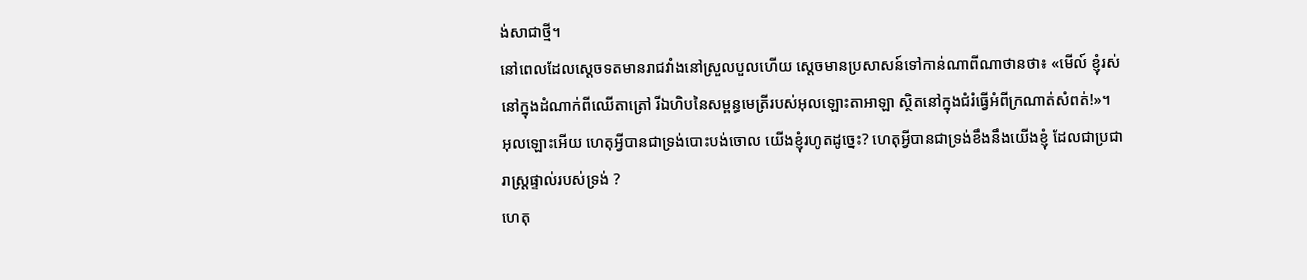ង់សាជាថ្មី។
នៅពេលដែលស្តេចទតមានរាជវាំងនៅស្រួលបួលហើយ ស្តេចមានប្រសាសន៍ទៅកាន់ណាពីណាថានថា៖ «មើល៍ ខ្ញុំរស់នៅក្នុងដំណាក់ពីឈើតាត្រៅ រីឯហិបនៃសម្ពន្ធមេត្រីរបស់អុលឡោះតាអាឡា ស្ថិតនៅក្នុងជំរំធ្វើអំពីក្រណាត់សំពត់!»។
អុលឡោះអើយ ហេតុអ្វីបានជាទ្រង់បោះបង់ចោល យើងខ្ញុំរហូតដូច្នេះ? ហេតុអ្វីបានជាទ្រង់ខឹងនឹងយើងខ្ញុំ ដែលជាប្រជារាស្ដ្រផ្ទាល់របស់ទ្រង់ ?
ហេតុ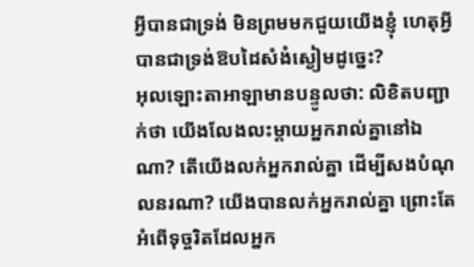អ្វីបានជាទ្រង់ មិនព្រមមកជួយយើងខ្ញុំ ហេតុអ្វីបានជាទ្រង់ឱបដៃសំងំស្ងៀមដូច្នេះ?
អុលឡោះតាអាឡាមានបន្ទូលថា: លិខិតបញ្ជាក់ថា យើងលែងលះម្ដាយអ្នករាល់គ្នានៅឯណា? តើយើងលក់អ្នករាល់គ្នា ដើម្បីសងបំណុលនរណា? យើងបានលក់អ្នករាល់គ្នា ព្រោះតែអំពើទុច្ចរិតដែលអ្នក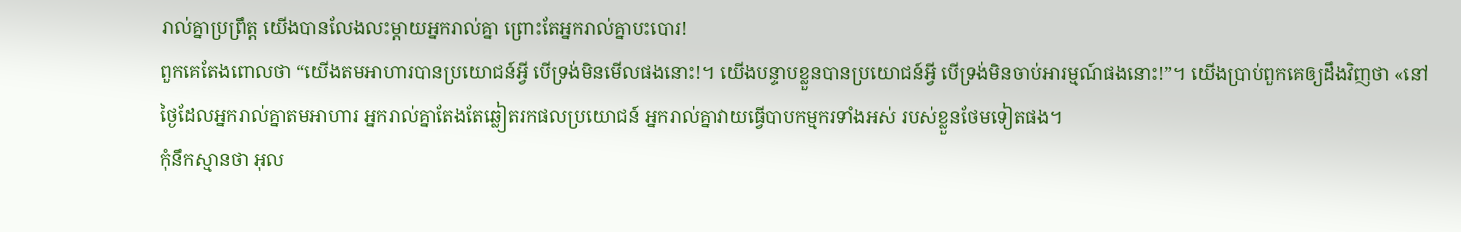រាល់គ្នាប្រព្រឹត្ត យើងបានលែងលះម្ដាយអ្នករាល់គ្នា ព្រោះតែអ្នករាល់គ្នាបះបោរ!
ពួកគេតែងពោលថា “យើងតមអាហារបានប្រយោជន៍អ្វី បើទ្រង់មិនមើលផងនោះ!។ យើងបន្ទាបខ្លួនបានប្រយោជន៍អ្វី បើទ្រង់មិនចាប់អារម្មណ៍ផងនោះ!”។ យើងប្រាប់ពួកគេឲ្យដឹងវិញថា «នៅថ្ងៃដែលអ្នករាល់គ្នាតមអាហារ អ្នករាល់គ្នាតែងតែឆ្លៀតរកផលប្រយោជន៍ អ្នករាល់គ្នាវាយធ្វើបាបកម្មករទាំងអស់ របស់ខ្លួនថែមទៀតផង។
កុំនឹកស្មានថា អុល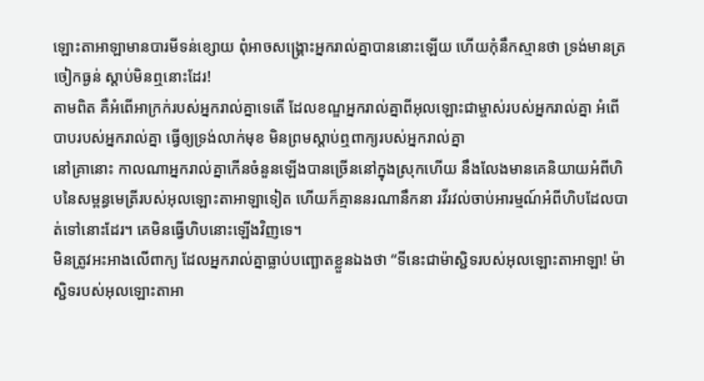ឡោះតាអាឡាមានបារមីទន់ខ្សោយ ពុំអាចសង្គ្រោះអ្នករាល់គ្នាបាននោះឡើយ ហើយកុំនឹកស្មានថា ទ្រង់មានត្រចៀកធ្ងន់ ស្ដាប់មិនឮនោះដែរ!
តាមពិត គឺអំពើអាក្រក់របស់អ្នករាល់គ្នាទេតើ ដែលខណ្ឌអ្នករាល់គ្នាពីអុលឡោះជាម្ចាស់របស់អ្នករាល់គ្នា អំពើបាបរបស់អ្នករាល់គ្នា ធ្វើឲ្យទ្រង់លាក់មុខ មិនព្រមស្ដាប់ឮពាក្យរបស់អ្នករាល់គ្នា
នៅគ្រានោះ កាលណាអ្នករាល់គ្នាកើនចំនួនឡើងបានច្រើននៅក្នុងស្រុកហើយ នឹងលែងមានគេនិយាយអំពីហិបនៃសម្ពន្ធមេត្រីរបស់អុលឡោះតាអាឡាទៀត ហើយក៏គ្មាននរណានឹកនា រវីរវល់ចាប់អារម្មណ៍អំពីហិបដែលបាត់ទៅនោះដែរ។ គេមិនធ្វើហិបនោះឡើងវិញទេ។
មិនត្រូវអះអាងលើពាក្យ ដែលអ្នករាល់គ្នាធ្លាប់បញ្ឆោតខ្លួនឯងថា “ទីនេះជាម៉ាស្ជិទរបស់អុលឡោះតាអាឡា! ម៉ាស្ជិទរបស់អុលឡោះតាអា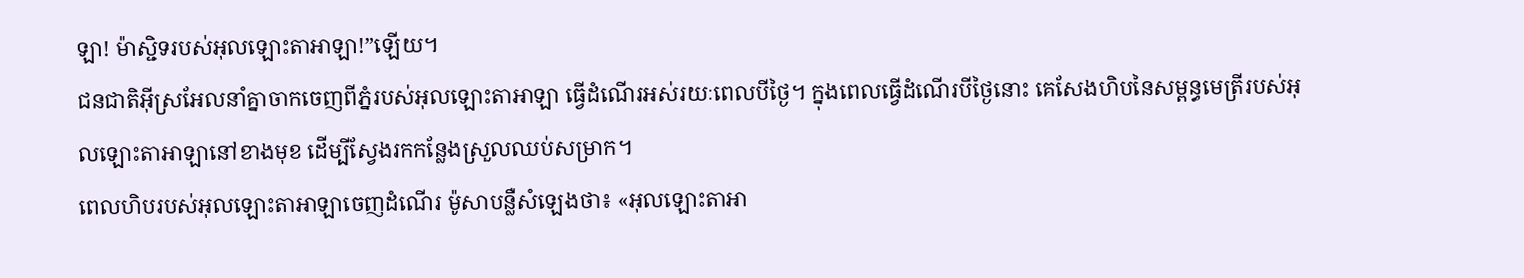ឡា! ម៉ាស្ជិទរបស់អុលឡោះតាអាឡា!”ឡើយ។
ជនជាតិអ៊ីស្រអែលនាំគ្នាចាកចេញពីភ្នំរបស់អុលឡោះតាអាឡា ធ្វើដំណើរអស់រយៈពេលបីថ្ងៃ។ ក្នុងពេលធ្វើដំណើរបីថ្ងៃនោះ គេសែងហិបនៃសម្ពន្ធមេត្រីរបស់អុលឡោះតាអាឡានៅខាងមុខ ដើម្បីស្វែងរកកន្លែងស្រួលឈប់សម្រាក។
ពេលហិបរបស់អុលឡោះតាអាឡាចេញដំណើរ ម៉ូសាបន្លឺសំឡេងថា៖ «អុលឡោះតាអា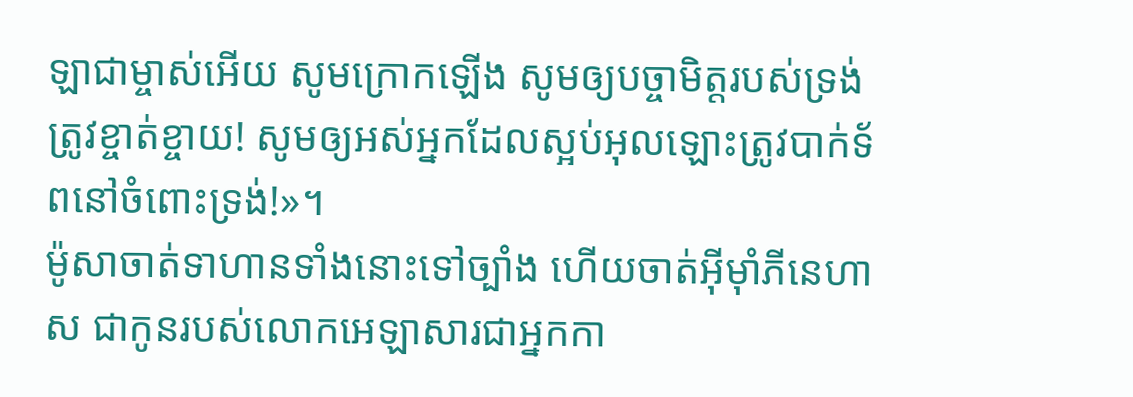ឡាជាម្ចាស់អើយ សូមក្រោកឡើង សូមឲ្យបច្ចាមិត្តរបស់ទ្រង់ ត្រូវខ្ចាត់ខ្ចាយ! សូមឲ្យអស់អ្នកដែលស្អប់អុលឡោះត្រូវបាក់ទ័ពនៅចំពោះទ្រង់!»។
ម៉ូសាចាត់ទាហានទាំងនោះទៅច្បាំង ហើយចាត់អ៊ីមុាំភីនេហាស ជាកូនរបស់លោកអេឡាសារជាអ្នកកា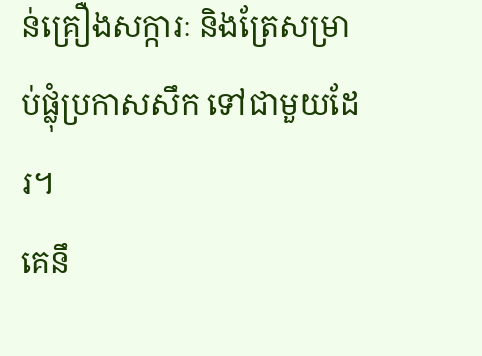ន់គ្រឿងសក្ការៈ និងត្រែសម្រាប់ផ្លុំប្រកាសសឹក ទៅជាមួយដែរ។
គេនឹ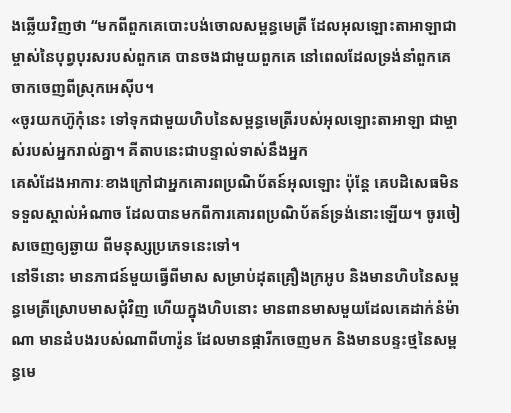ងឆ្លើយវិញថា “មកពីពួកគេបោះបង់ចោលសម្ពន្ធមេត្រី ដែលអុលឡោះតាអាឡាជាម្ចាស់នៃបុព្វបុរសរបស់ពួកគេ បានចងជាមួយពួកគេ នៅពេលដែលទ្រង់នាំពួកគេចាកចេញពីស្រុកអេស៊ីប។
«ចូរយកហ៊ូកុំនេះ ទៅទុកជាមួយហិបនៃសម្ពន្ធមេត្រីរបស់អុលឡោះតាអាឡា ជាម្ចាស់របស់អ្នករាល់គ្នា។ គីតាបនេះជាបន្ទាល់ទាស់នឹងអ្នក
គេសំដែងអាការៈខាងក្រៅជាអ្នកគោរពប្រណិប័តន៍អុលឡោះ ប៉ុន្ដែ គេបដិសេធមិនទទួលស្គាល់អំណាច ដែលបានមកពីការគោរពប្រណិប័តន៍ទ្រង់នោះឡើយ។ ចូរចៀសចេញឲ្យឆ្ងាយ ពីមនុស្សប្រភេទនេះទៅ។
នៅទីនោះ មានភាជន៍មួយធ្វើពីមាស សម្រាប់ដុតគ្រឿងក្រអូប និងមានហិបនៃសម្ពន្ធមេត្រីស្រោបមាសជុំវិញ ហើយក្នុងហិបនោះ មានពានមាសមួយដែលគេដាក់នំម៉ាណា មានដំបងរបស់ណាពីហារ៉ូន ដែលមានផ្ការីកចេញមក និងមានបន្ទះថ្មនៃសម្ពន្ធមេ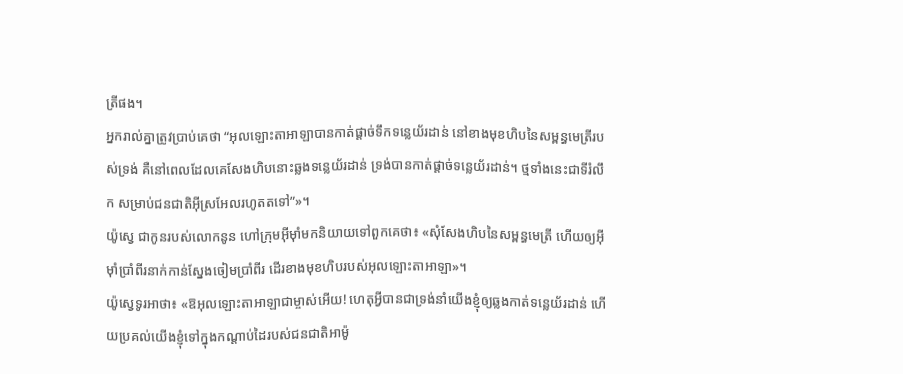ត្រីផង។
អ្នករាល់គ្នាត្រូវប្រាប់គេថា “អុលឡោះតាអាឡាបានកាត់ផ្តាច់ទឹកទន្លេយ័រដាន់ នៅខាងមុខហិបនៃសម្ពន្ធមេត្រីរបស់ទ្រង់ គឺនៅពេលដែលគេសែងហិបនោះឆ្លងទន្លេយ័រដាន់ ទ្រង់បានកាត់ផ្តាច់ទន្លេយ័រដាន់។ ថ្មទាំងនេះជាទីរំលឹក សម្រាប់ជនជាតិអ៊ីស្រអែលរហូតតទៅ”»។
យ៉ូស្វេ ជាកូនរបស់លោកនូន ហៅក្រុមអ៊ីមុាំមកនិយាយទៅពួកគេថា៖ «សុំសែងហិបនៃសម្ពន្ធមេត្រី ហើយឲ្យអ៊ីមុាំប្រាំពីរនាក់កាន់ស្នែងចៀមប្រាំពីរ ដើរខាងមុខហិបរបស់អុលឡោះតាអាឡា»។
យ៉ូស្វេទូរអាថា៖ «ឱអុលឡោះតាអាឡាជាម្ចាស់អើយ! ហេតុអ្វីបានជាទ្រង់នាំយើងខ្ញុំឲ្យឆ្លងកាត់ទន្លេយ័រដាន់ ហើយប្រគល់យើងខ្ញុំទៅក្នុងកណ្តាប់ដៃរបស់ជនជាតិអាម៉ូ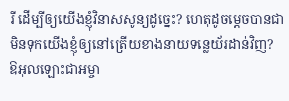រី ដើម្បីឲ្យយើងខ្ញុំវិនាសសូន្យដូច្នេះ? ហេតុដូចម្តេចបានជាមិនទុកយើងខ្ញុំឲ្យនៅត្រើយខាងនាយទន្លេយ័រដាន់វិញ?
ឱអុលឡោះជាអម្ចា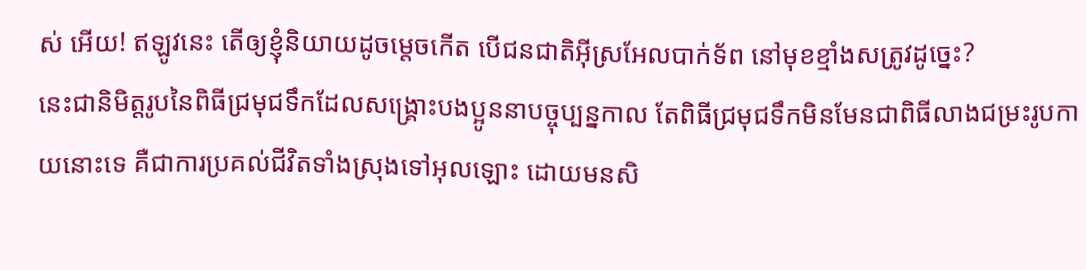ស់ អើយ! ឥឡូវនេះ តើឲ្យខ្ញុំនិយាយដូចម្តេចកើត បើជនជាតិអ៊ីស្រអែលបាក់ទ័ព នៅមុខខ្មាំងសត្រូវដូច្នេះ?
នេះជានិមិត្ដរូបនៃពិធីជ្រមុជទឹកដែលសង្គ្រោះបងប្អូននាបច្ចុប្បន្នកាល តែពិធីជ្រមុជទឹកមិនមែនជាពិធីលាងជម្រះរូបកាយនោះទេ គឺជាការប្រគល់ជីវិតទាំងស្រុងទៅអុលឡោះ ដោយមនសិ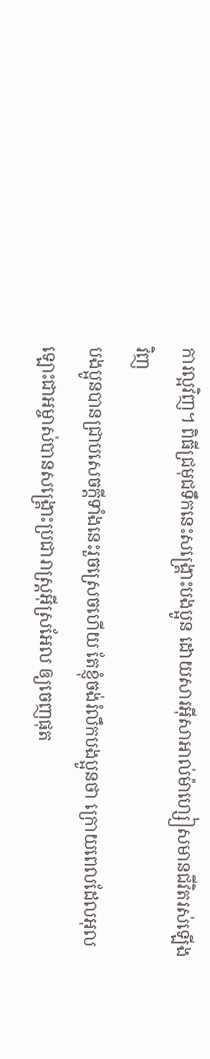ការល្អវិញ។ ពិធីជ្រមុជទឹកនេះសង្គ្រោះបងប្អូន ដោយសារអ៊ីសាអាល់ម៉ាហ្សៀសមានជីវិតរស់ឡើងវិញ
បងប្អូនបានជ្រាបសេចក្ដីទាំងនេះរួចស្រេចហើយ តែខ្ញុំចង់រំលឹកបងប្អូនថា ក្រោយពេលដែលអុលឡោះជាអម្ចាស់បានសង្គ្រោះប្រជារាស្ដ្រអ៊ីស្រអែល ឲ្យចេញផុត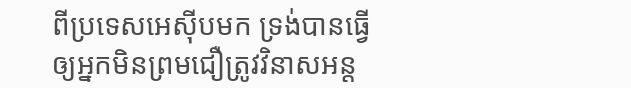ពីប្រទេសអេស៊ីបមក ទ្រង់បានធ្វើឲ្យអ្នកមិនព្រមជឿត្រូវវិនាសអន្ដ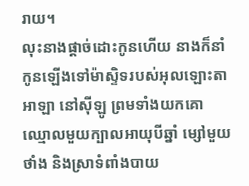រាយ។
លុះនាងផ្តាច់ដោះកូនហើយ នាងក៏នាំកូនឡើងទៅម៉ាស្ទិទរបស់អុលឡោះតាអាឡា នៅស៊ីឡូ ព្រមទាំងយកគោឈ្មោលមួយក្បាលអាយុបីឆ្នាំ ម្សៅមួយថាំង និងស្រាទំពាំងបាយ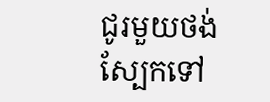ជូរមួយថង់ស្បែកទៅ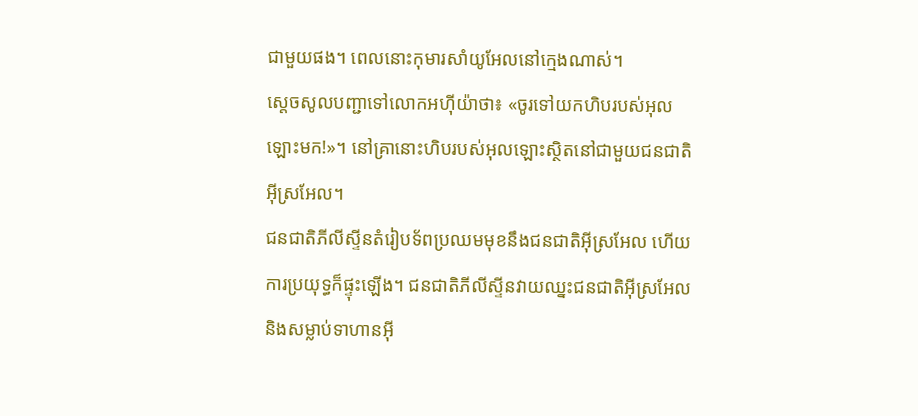ជាមួយផង។ ពេលនោះកុមារសាំយូអែលនៅក្មេងណាស់។
ស្តេចសូលបញ្ជាទៅលោកអហ៊ីយ៉ាថា៖ «ចូរទៅយកហិបរបស់អុលឡោះមក!»។ នៅគ្រានោះហិបរបស់អុលឡោះស្ថិតនៅជាមួយជនជាតិអ៊ីស្រអែល។
ជនជាតិភីលីស្ទីនតំរៀបទ័ពប្រឈមមុខនឹងជនជាតិអ៊ីស្រអែល ហើយការប្រយុទ្ធក៏ផ្ទុះឡើង។ ជនជាតិភីលីស្ទីនវាយឈ្នះជនជាតិអ៊ីស្រអែល និងសម្លាប់ទាហានអ៊ី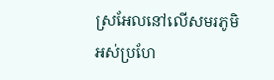ស្រអែលនៅលើសមរភូមិ អស់ប្រហែ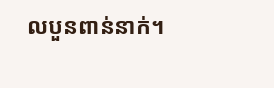លបួនពាន់នាក់។